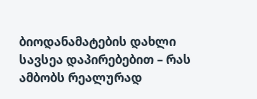ბიოდანამატების დახლი სავსეა დაპირებებით – რას ამბობს რეალურად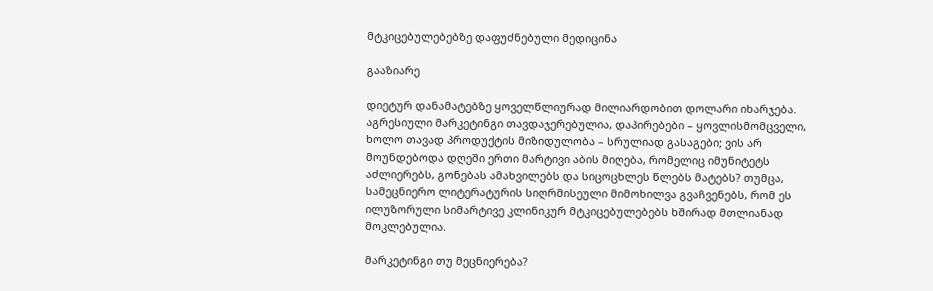მტკიცებულებებზე დაფუძნებული მედიცინა

გააზიარე

დიეტურ დანამატებზე ყოველწლიურად მილიარდობით დოლარი იხარჯება. აგრესიული მარკეტინგი თავდაჯერებულია, დაპირებები – ყოვლისმომცველი, ხოლო თავად პროდუქტის მიზიდულობა – სრულიად გასაგები; ვის არ მოუნდებოდა დღეში ერთი მარტივი აბის მიღება, რომელიც იმუნიტეტს აძლიერებს, გონებას ამახვილებს და სიცოცხლეს წლებს მატებს? თუმცა, სამეცნიერო ლიტერატურის სიღრმისეული მიმოხილვა გვაჩვენებს, რომ ეს ილუზორული სიმარტივე კლინიკურ მტკიცებულებებს ხშირად მთლიანად მოკლებულია.

მარკეტინგი თუ მეცნიერება?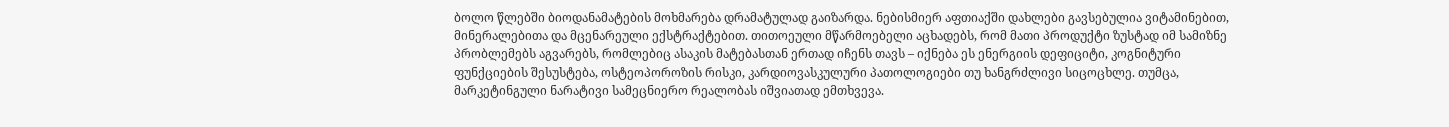ბოლო წლებში ბიოდანამატების მოხმარება დრამატულად გაიზარდა. ნებისმიერ აფთიაქში დახლები გავსებულია ვიტამინებით, მინერალებითა და მცენარეული ექსტრაქტებით. თითოეული მწარმოებელი აცხადებს, რომ მათი პროდუქტი ზუსტად იმ სამიზნე პრობლემებს აგვარებს, რომლებიც ასაკის მატებასთან ერთად იჩენს თავს – იქნება ეს ენერგიის დეფიციტი, კოგნიტური ფუნქციების შესუსტება, ოსტეოპოროზის რისკი, კარდიოვასკულური პათოლოგიები თუ ხანგრძლივი სიცოცხლე. თუმცა, მარკეტინგული ნარატივი სამეცნიერო რეალობას იშვიათად ემთხვევა.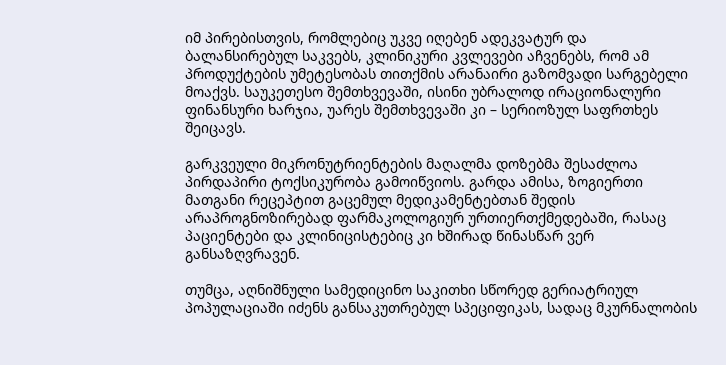იმ პირებისთვის, რომლებიც უკვე იღებენ ადეკვატურ და ბალანსირებულ საკვებს, კლინიკური კვლევები აჩვენებს, რომ ამ პროდუქტების უმეტესობას თითქმის არანაირი გაზომვადი სარგებელი მოაქვს. საუკეთესო შემთხვევაში, ისინი უბრალოდ ირაციონალური ფინანსური ხარჯია, უარეს შემთხვევაში კი – სერიოზულ საფრთხეს შეიცავს.

გარკვეული მიკრონუტრიენტების მაღალმა დოზებმა შესაძლოა პირდაპირი ტოქსიკურობა გამოიწვიოს. გარდა ამისა, ზოგიერთი მათგანი რეცეპტით გაცემულ მედიკამენტებთან შედის არაპროგნოზირებად ფარმაკოლოგიურ ურთიერთქმედებაში, რასაც პაციენტები და კლინიცისტებიც კი ხშირად წინასწარ ვერ განსაზღვრავენ.

თუმცა, აღნიშნული სამედიცინო საკითხი სწორედ გერიატრიულ პოპულაციაში იძენს განსაკუთრებულ სპეციფიკას, სადაც მკურნალობის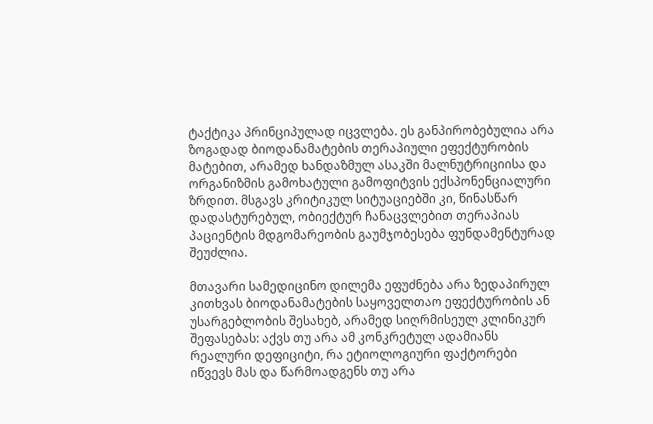ტაქტიკა პრინციპულად იცვლება. ეს განპირობებულია არა ზოგადად ბიოდანამატების თერაპიული ეფექტურობის მატებით, არამედ ხანდაზმულ ასაკში მალნუტრიციისა და ორგანიზმის გამოხატული გამოფიტვის ექსპონენციალური ზრდით. მსგავს კრიტიკულ სიტუაციებში კი, წინასწარ დადასტურებულ, ობიექტურ ჩანაცვლებით თერაპიას პაციენტის მდგომარეობის გაუმჯობესება ფუნდამენტურად შეუძლია.

მთავარი სამედიცინო დილემა ეფუძნება არა ზედაპირულ კითხვას ბიოდანამატების საყოველთაო ეფექტურობის ან უსარგებლობის შესახებ, არამედ სიღრმისეულ კლინიკურ შეფასებას: აქვს თუ არა ამ კონკრეტულ ადამიანს რეალური დეფიციტი, რა ეტიოლოგიური ფაქტორები იწვევს მას და წარმოადგენს თუ არა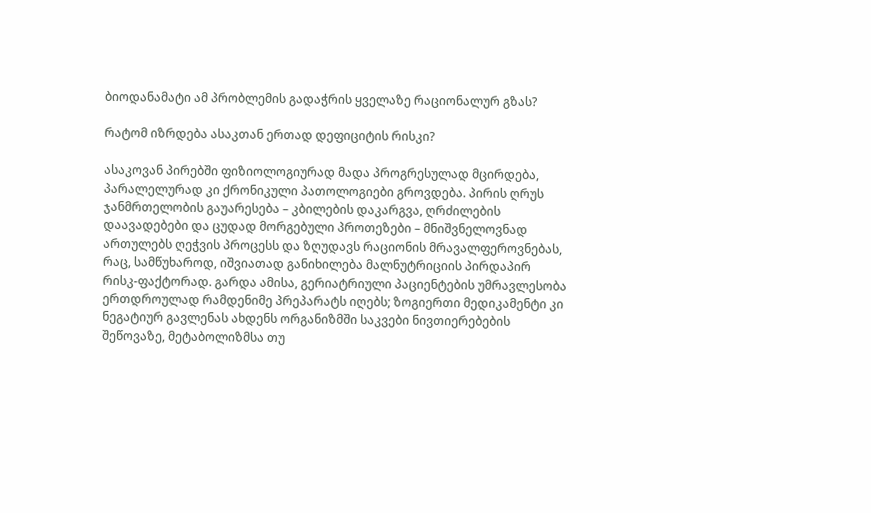ბიოდანამატი ამ პრობლემის გადაჭრის ყველაზე რაციონალურ გზას?

რატომ იზრდება ასაკთან ერთად დეფიციტის რისკი?

ასაკოვან პირებში ფიზიოლოგიურად მადა პროგრესულად მცირდება, პარალელურად კი ქრონიკული პათოლოგიები გროვდება. პირის ღრუს ჯანმრთელობის გაუარესება – კბილების დაკარგვა, ღრძილების დაავადებები და ცუდად მორგებული პროთეზები – მნიშვნელოვნად ართულებს ღეჭვის პროცესს და ზღუდავს რაციონის მრავალფეროვნებას, რაც, სამწუხაროდ, იშვიათად განიხილება მალნუტრიციის პირდაპირ რისკ-ფაქტორად. გარდა ამისა, გერიატრიული პაციენტების უმრავლესობა ერთდროულად რამდენიმე პრეპარატს იღებს; ზოგიერთი მედიკამენტი კი ნეგატიურ გავლენას ახდენს ორგანიზმში საკვები ნივთიერებების შეწოვაზე, მეტაბოლიზმსა თუ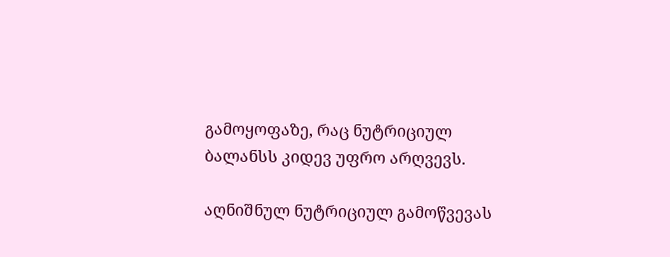გამოყოფაზე, რაც ნუტრიციულ ბალანსს კიდევ უფრო არღვევს.

აღნიშნულ ნუტრიციულ გამოწვევას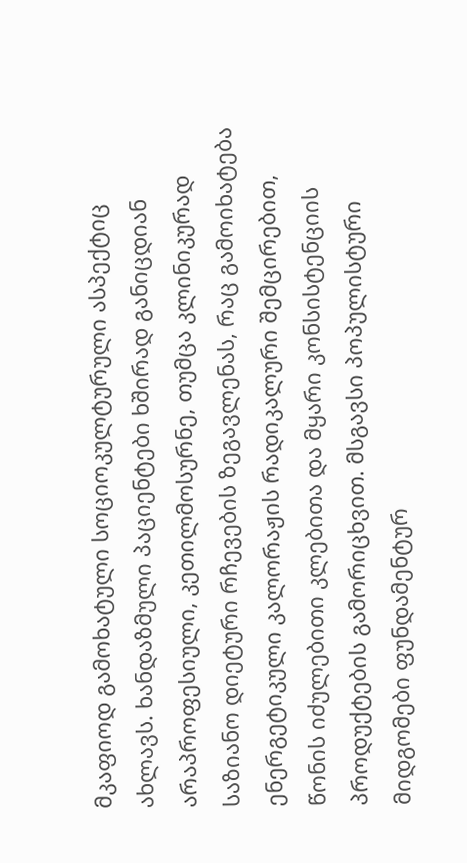მკაფიოდ გამოხატული სოციოკულტურული ასპექტიც ახლავს. ხანდაზმული პაციენტები ხშირად განიცდიან არაპროფესიული, კეთილმოსურნე, თუმცა კლინიკურად საზიანო დიეტური რჩევების ზეგავლენას, რაც გამოიხატება ენერგეტიკული კალორაჟის რადიკალური შემცირებით, წონის იძულებითი კლებითა და მყარი კონსისტენციის პროდუქტების გამორიცხვით. მსგავსი პოპულისტური მიდგომები ფუნდამენტურ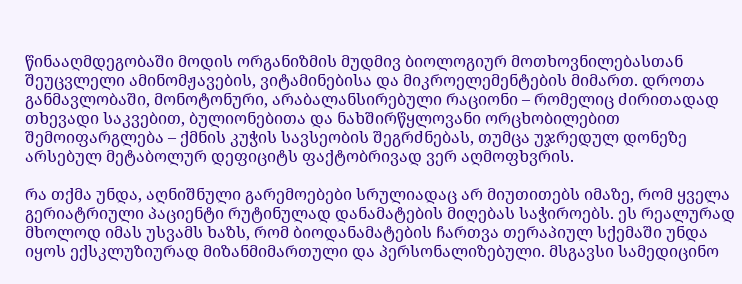წინააღმდეგობაში მოდის ორგანიზმის მუდმივ ბიოლოგიურ მოთხოვნილებასთან შეუცვლელი ამინომჟავების, ვიტამინებისა და მიკროელემენტების მიმართ. დროთა განმავლობაში, მონოტონური, არაბალანსირებული რაციონი – რომელიც ძირითადად თხევადი საკვებით, ბულიონებითა და ნახშირწყლოვანი ორცხობილებით შემოიფარგლება – ქმნის კუჭის სავსეობის შეგრძნებას, თუმცა უჯრედულ დონეზე არსებულ მეტაბოლურ დეფიციტს ფაქტობრივად ვერ აღმოფხვრის.

რა თქმა უნდა, აღნიშნული გარემოებები სრულიადაც არ მიუთითებს იმაზე, რომ ყველა გერიატრიული პაციენტი რუტინულად დანამატების მიღებას საჭიროებს. ეს რეალურად მხოლოდ იმას უსვამს ხაზს, რომ ბიოდანამატების ჩართვა თერაპიულ სქემაში უნდა იყოს ექსკლუზიურად მიზანმიმართული და პერსონალიზებული. მსგავსი სამედიცინო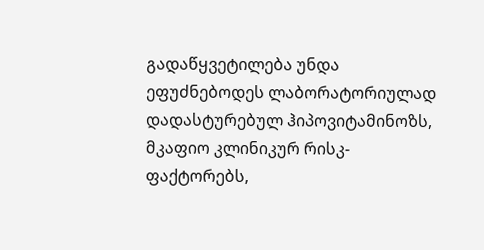გადაწყვეტილება უნდა ეფუძნებოდეს ლაბორატორიულად დადასტურებულ ჰიპოვიტამინოზს, მკაფიო კლინიკურ რისკ-ფაქტორებს,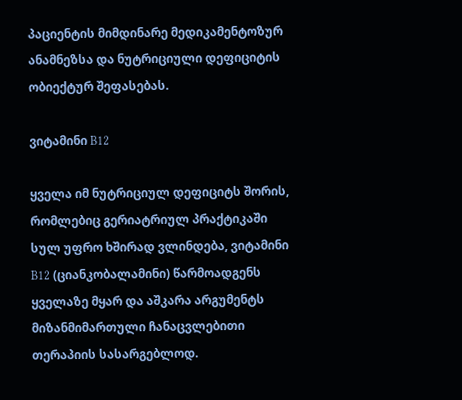პაციენტის მიმდინარე მედიკამენტოზურ ანამნეზსა და ნუტრიციული დეფიციტის ობიექტურ შეფასებას.

ვიტამინი B12

ყველა იმ ნუტრიციულ დეფიციტს შორის, რომლებიც გერიატრიულ პრაქტიკაში სულ უფრო ხშირად ვლინდება, ვიტამინი B12 (ციანკობალამინი) წარმოადგენს ყველაზე მყარ და აშკარა არგუმენტს მიზანმიმართული ჩანაცვლებითი თერაპიის სასარგებლოდ.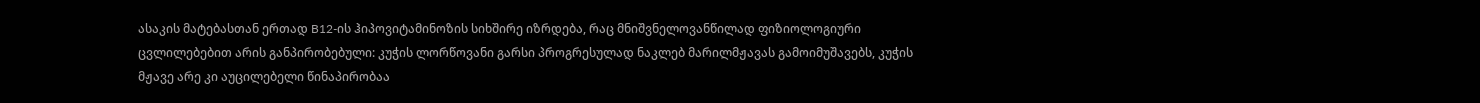ასაკის მატებასთან ერთად B12-ის ჰიპოვიტამინოზის სიხშირე იზრდება, რაც მნიშვნელოვანწილად ფიზიოლოგიური ცვლილებებით არის განპირობებული: კუჭის ლორწოვანი გარსი პროგრესულად ნაკლებ მარილმჟავას გამოიმუშავებს, კუჭის მჟავე არე კი აუცილებელი წინაპირობაა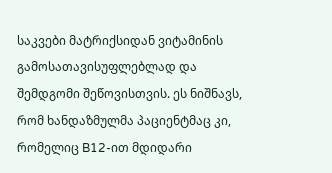საკვები მატრიქსიდან ვიტამინის გამოსათავისუფლებლად და შემდგომი შეწოვისთვის. ეს ნიშნავს, რომ ხანდაზმულმა პაციენტმაც კი, რომელიც B12-ით მდიდარი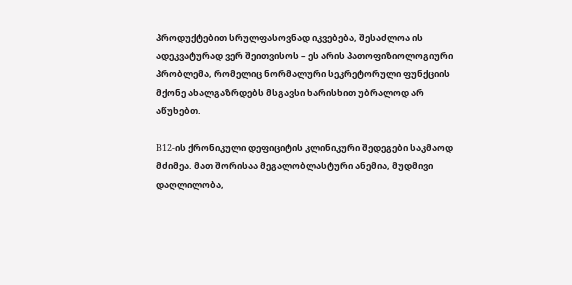პროდუქტებით სრულფასოვნად იკვებება, შესაძლოა ის ადეკვატურად ვერ შეითვისოს – ეს არის პათოფიზიოლოგიური პრობლემა, რომელიც ნორმალური სეკრეტორული ფუნქციის მქონე ახალგაზრდებს მსგავსი ხარისხით უბრალოდ არ აწუხებთ.

B12-ის ქრონიკული დეფიციტის კლინიკური შედეგები საკმაოდ მძიმეა. მათ შორისაა მეგალობლასტური ანემია, მუდმივი დაღლილობა,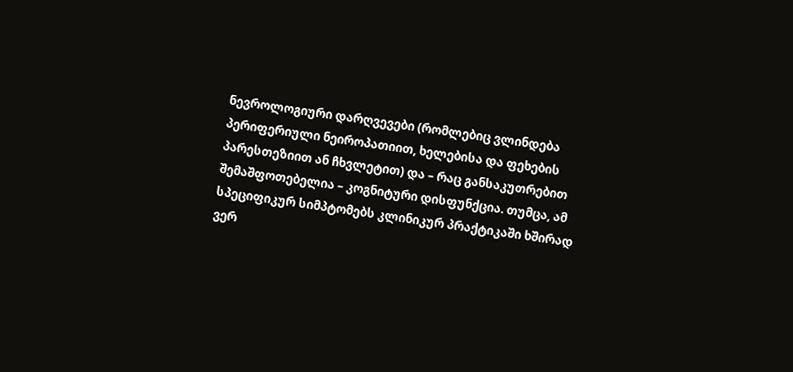ნევროლოგიური დარღვევები (რომლებიც ვლინდება პერიფერიული ნეიროპათიით, ხელებისა და ფეხების პარესთეზიით ან ჩხვლეტით) და – რაც განსაკუთრებით შემაშფოთებელია – კოგნიტური დისფუნქცია. თუმცა, ამ სპეციფიკურ სიმპტომებს კლინიკურ პრაქტიკაში ხშირად ვერ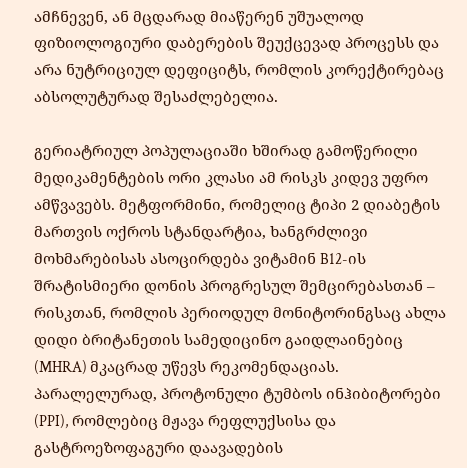ამჩნევენ, ან მცდარად მიაწერენ უშუალოდ ფიზიოლოგიური დაბერების შეუქცევად პროცესს და არა ნუტრიციულ დეფიციტს, რომლის კორექტირებაც აბსოლუტურად შესაძლებელია.

გერიატრიულ პოპულაციაში ხშირად გამოწერილი მედიკამენტების ორი კლასი ამ რისკს კიდევ უფრო ამწვავებს. მეტფორმინი, რომელიც ტიპი 2 დიაბეტის მართვის ოქროს სტანდარტია, ხანგრძლივი მოხმარებისას ასოცირდება ვიტამინ B12-ის შრატისმიერი დონის პროგრესულ შემცირებასთან – რისკთან, რომლის პერიოდულ მონიტორინგსაც ახლა დიდი ბრიტანეთის სამედიცინო გაიდლაინებიც (MHRA) მკაცრად უწევს რეკომენდაციას. პარალელურად, პროტონული ტუმბოს ინჰიბიტორები (PPI), რომლებიც მჟავა რეფლუქსისა და გასტროეზოფაგური დაავადების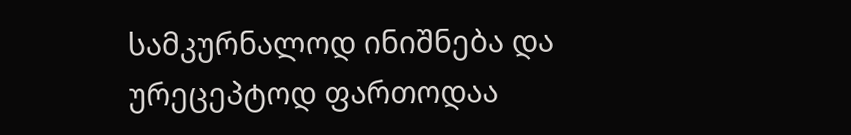სამკურნალოდ ინიშნება და ურეცეპტოდ ფართოდაა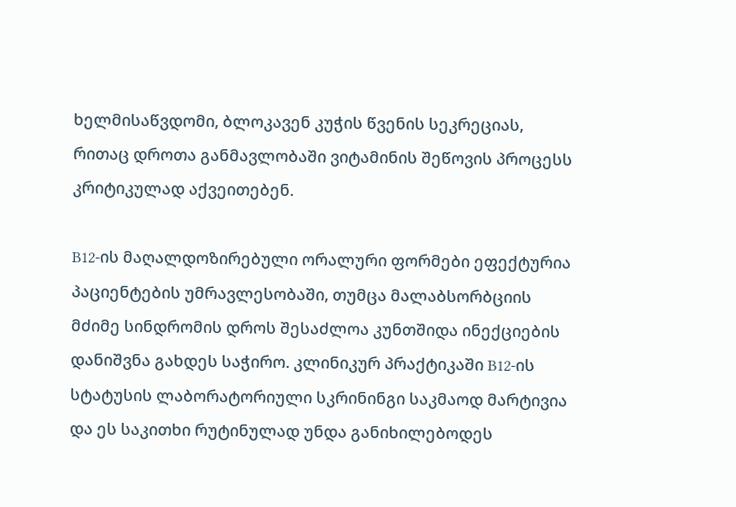ხელმისაწვდომი, ბლოკავენ კუჭის წვენის სეკრეციას, რითაც დროთა განმავლობაში ვიტამინის შეწოვის პროცესს კრიტიკულად აქვეითებენ.

B12-ის მაღალდოზირებული ორალური ფორმები ეფექტურია პაციენტების უმრავლესობაში, თუმცა მალაბსორბციის მძიმე სინდრომის დროს შესაძლოა კუნთშიდა ინექციების დანიშვნა გახდეს საჭირო. კლინიკურ პრაქტიკაში B12-ის სტატუსის ლაბორატორიული სკრინინგი საკმაოდ მარტივია და ეს საკითხი რუტინულად უნდა განიხილებოდეს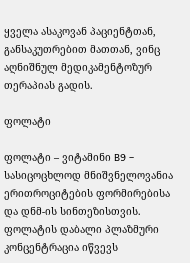ყველა ასაკოვან პაციენტთან, განსაკუთრებით მათთან, ვინც აღნიშნულ მედიკამენტოზურ თერაპიას გადის.

ფოლატი

ფოლატი – ვიტამინი B9 – სასიცოცხლოდ მნიშვნელოვანია ერითროციტების ფორმირებისა და დნმ-ის სინთეზისთვის. ფოლატის დაბალი პლაზმური კონცენტრაცია იწვევს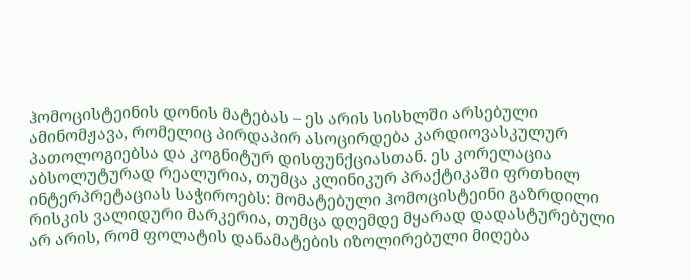ჰომოცისტეინის დონის მატებას – ეს არის სისხლში არსებული ამინომჟავა, რომელიც პირდაპირ ასოცირდება კარდიოვასკულურ პათოლოგიებსა და კოგნიტურ დისფუნქციასთან. ეს კორელაცია აბსოლუტურად რეალურია, თუმცა კლინიკურ პრაქტიკაში ფრთხილ ინტერპრეტაციას საჭიროებს: მომატებული ჰომოცისტეინი გაზრდილი რისკის ვალიდური მარკერია, თუმცა დღემდე მყარად დადასტურებული არ არის, რომ ფოლატის დანამატების იზოლირებული მიღება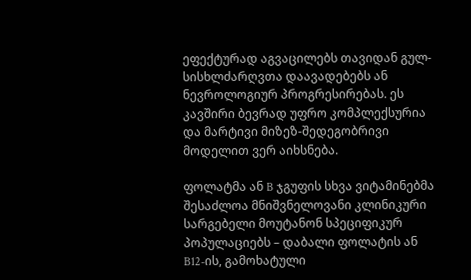ეფექტურად აგვაცილებს თავიდან გულ-სისხლძარღვთა დაავადებებს ან ნევროლოგიურ პროგრესირებას. ეს კავშირი ბევრად უფრო კომპლექსურია და მარტივი მიზეზ-შედეგობრივი მოდელით ვერ აიხსნება.

ფოლატმა ან B ჯგუფის სხვა ვიტამინებმა შესაძლოა მნიშვნელოვანი კლინიკური სარგებელი მოუტანონ სპეციფიკურ პოპულაციებს – დაბალი ფოლატის ან B12-ის, გამოხატული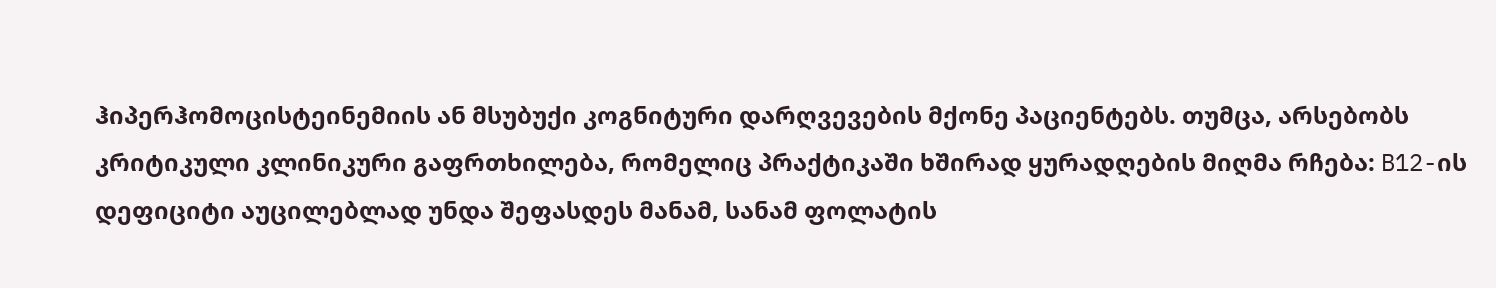ჰიპერჰომოცისტეინემიის ან მსუბუქი კოგნიტური დარღვევების მქონე პაციენტებს. თუმცა, არსებობს კრიტიკული კლინიკური გაფრთხილება, რომელიც პრაქტიკაში ხშირად ყურადღების მიღმა რჩება: B12-ის დეფიციტი აუცილებლად უნდა შეფასდეს მანამ, სანამ ფოლატის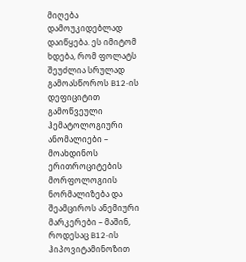მიღება დამოუკიდებლად დაიწყება. ეს იმიტომ ხდება, რომ ფოლატს შეუძლია სრულად გამოასწოროს B12-ის დეფიციტით გამოწვეული ჰემატოლოგიური ანომალიები – მოახდინოს ერითროციტების მორფოლოგიის ნორმალიზება და შეამციროს ანემიური მარკერები – მაშინ, როდესაც B12-ის ჰიპოვიტამინოზით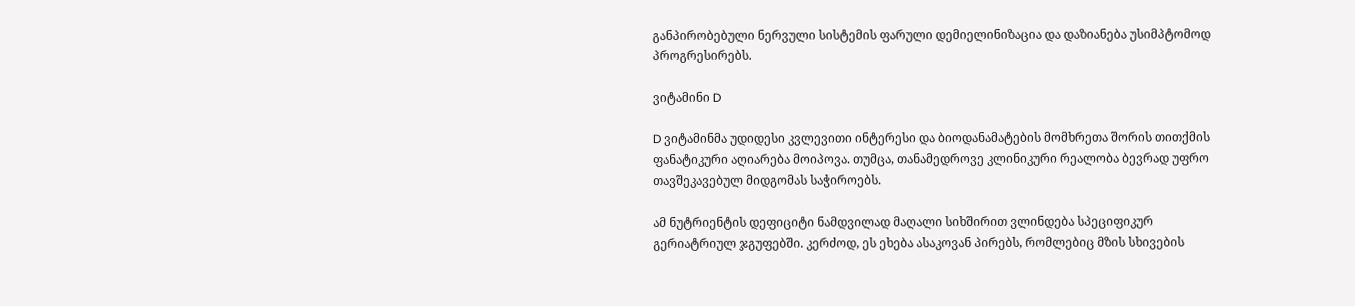განპირობებული ნერვული სისტემის ფარული დემიელინიზაცია და დაზიანება უსიმპტომოდ პროგრესირებს.

ვიტამინი D

D ვიტამინმა უდიდესი კვლევითი ინტერესი და ბიოდანამატების მომხრეთა შორის თითქმის ფანატიკური აღიარება მოიპოვა. თუმცა, თანამედროვე კლინიკური რეალობა ბევრად უფრო თავშეკავებულ მიდგომას საჭიროებს.

ამ ნუტრიენტის დეფიციტი ნამდვილად მაღალი სიხშირით ვლინდება სპეციფიკურ გერიატრიულ ჯგუფებში. კერძოდ, ეს ეხება ასაკოვან პირებს, რომლებიც მზის სხივების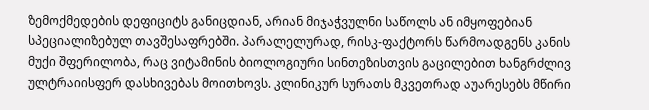ზემოქმედების დეფიციტს განიცდიან, არიან მიჯაჭვულნი საწოლს ან იმყოფებიან სპეციალიზებულ თავშესაფრებში. პარალელურად, რისკ-ფაქტორს წარმოადგენს კანის მუქი შფერილობა, რაც ვიტამინის ბიოლოგიური სინთეზისთვის გაცილებით ხანგრძლივ ულტრაიისფერ დასხივებას მოითხოვს. კლინიკურ სურათს მკვეთრად აუარესებს მწირი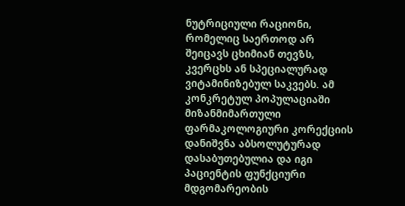ნუტრიციული რაციონი, რომელიც საერთოდ არ შეიცავს ცხიმიან თევზს, კვერცხს ან სპეციალურად ვიტამინიზებულ საკვებს. ამ კონკრეტულ პოპულაციაში მიზანმიმართული ფარმაკოლოგიური კორექციის დანიშვნა აბსოლუტურად დასაბუთებულია და იგი პაციენტის ფუნქციური მდგომარეობის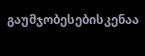გაუმჯობესებისკენაა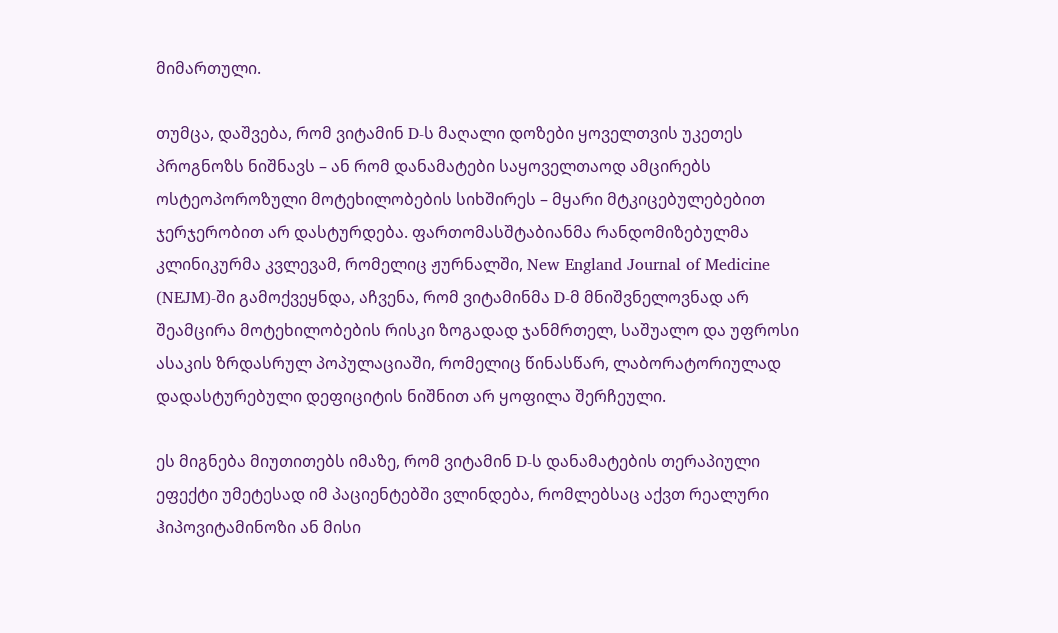მიმართული.

თუმცა, დაშვება, რომ ვიტამინ D-ს მაღალი დოზები ყოველთვის უკეთეს პროგნოზს ნიშნავს – ან რომ დანამატები საყოველთაოდ ამცირებს ოსტეოპოროზული მოტეხილობების სიხშირეს – მყარი მტკიცებულებებით ჯერჯერობით არ დასტურდება. ფართომასშტაბიანმა რანდომიზებულმა კლინიკურმა კვლევამ, რომელიც ჟურნალში, New England Journal of Medicine (NEJM)-ში გამოქვეყნდა, აჩვენა, რომ ვიტამინმა D-მ მნიშვნელოვნად არ შეამცირა მოტეხილობების რისკი ზოგადად ჯანმრთელ, საშუალო და უფროსი ასაკის ზრდასრულ პოპულაციაში, რომელიც წინასწარ, ლაბორატორიულად დადასტურებული დეფიციტის ნიშნით არ ყოფილა შერჩეული.

ეს მიგნება მიუთითებს იმაზე, რომ ვიტამინ D-ს დანამატების თერაპიული ეფექტი უმეტესად იმ პაციენტებში ვლინდება, რომლებსაც აქვთ რეალური ჰიპოვიტამინოზი ან მისი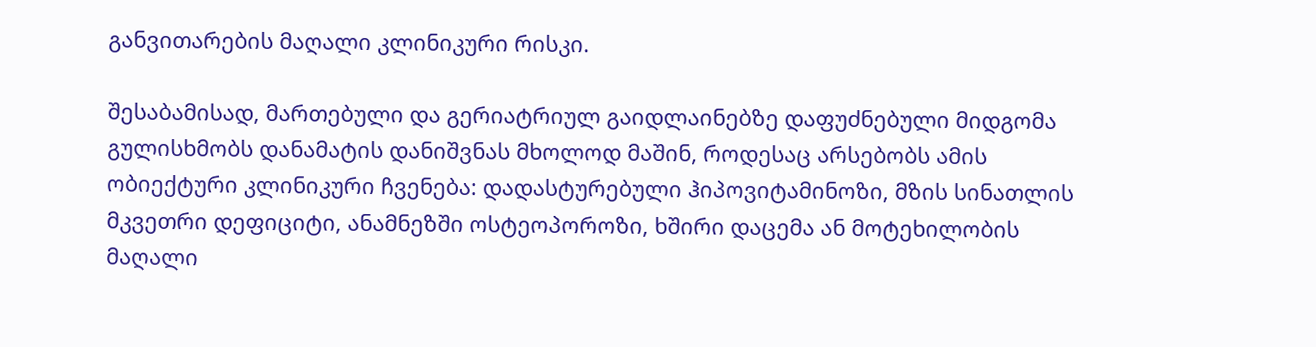განვითარების მაღალი კლინიკური რისკი.

შესაბამისად, მართებული და გერიატრიულ გაიდლაინებზე დაფუძნებული მიდგომა გულისხმობს დანამატის დანიშვნას მხოლოდ მაშინ, როდესაც არსებობს ამის ობიექტური კლინიკური ჩვენება: დადასტურებული ჰიპოვიტამინოზი, მზის სინათლის მკვეთრი დეფიციტი, ანამნეზში ოსტეოპოროზი, ხშირი დაცემა ან მოტეხილობის მაღალი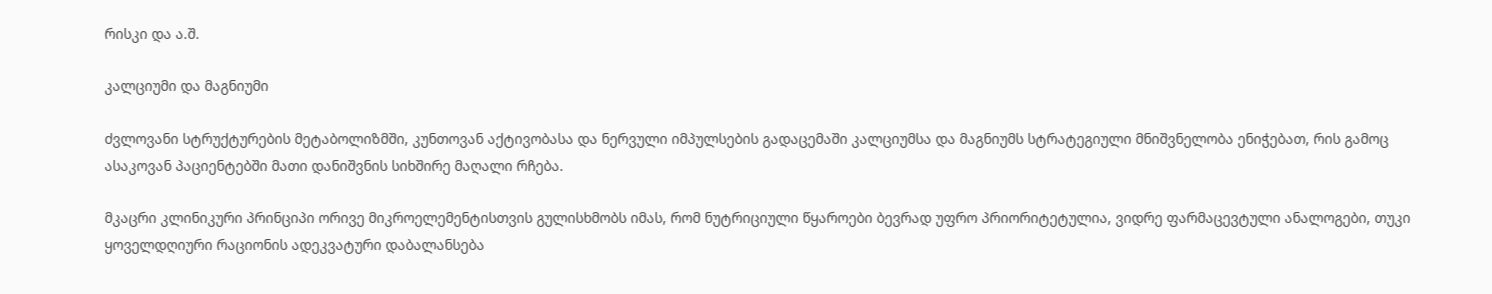რისკი და ა.შ.

კალციუმი და მაგნიუმი

ძვლოვანი სტრუქტურების მეტაბოლიზმში, კუნთოვან აქტივობასა და ნერვული იმპულსების გადაცემაში კალციუმსა და მაგნიუმს სტრატეგიული მნიშვნელობა ენიჭებათ, რის გამოც ასაკოვან პაციენტებში მათი დანიშვნის სიხშირე მაღალი რჩება.

მკაცრი კლინიკური პრინციპი ორივე მიკროელემენტისთვის გულისხმობს იმას, რომ ნუტრიციული წყაროები ბევრად უფრო პრიორიტეტულია, ვიდრე ფარმაცევტული ანალოგები, თუკი ყოველდღიური რაციონის ადეკვატური დაბალანსება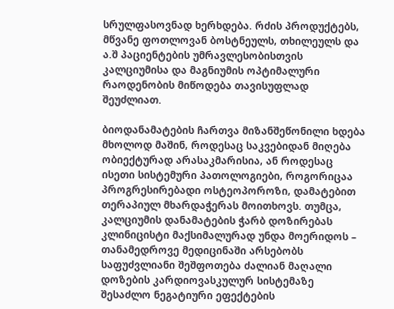სრულფასოვნად ხერხდება. რძის პროდუქტებს, მწვანე ფოთლოვან ბოსტნეულს, თხილეულს და ა.შ პაციენტების უმრავლესობისთვის კალციუმისა და მაგნიუმის ოპტიმალური რაოდენობის მიწოდება თავისუფლად შეუძლიათ.

ბიოდანამატების ჩართვა მიზანშეწონილი ხდება მხოლოდ მაშინ, როდესაც საკვებიდან მიღება ობიექტურად არასაკმარისია, ან როდესაც ისეთი სისტემური პათოლოგიები, როგორიცაა პროგრესირებადი ოსტეოპოროზი, დამატებით თერაპიულ მხარდაჭერას მოითხოვს. თუმცა, კალციუმის დანამატების ჭარბ დოზირებას კლინიცისტი მაქსიმალურად უნდა მოერიდოს – თანამედროვე მედიცინაში არსებობს საფუძვლიანი შეშფოთება ძალიან მაღალი დოზების კარდიოვასკულურ სისტემაზე შესაძლო ნეგატიური ეფექტების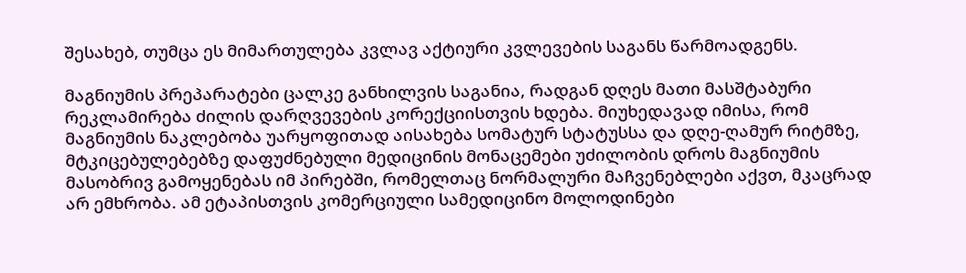შესახებ, თუმცა ეს მიმართულება კვლავ აქტიური კვლევების საგანს წარმოადგენს.

მაგნიუმის პრეპარატები ცალკე განხილვის საგანია, რადგან დღეს მათი მასშტაბური რეკლამირება ძილის დარღვევების კორექციისთვის ხდება. მიუხედავად იმისა, რომ მაგნიუმის ნაკლებობა უარყოფითად აისახება სომატურ სტატუსსა და დღე-ღამურ რიტმზე, მტკიცებულებებზე დაფუძნებული მედიცინის მონაცემები უძილობის დროს მაგნიუმის მასობრივ გამოყენებას იმ პირებში, რომელთაც ნორმალური მაჩვენებლები აქვთ, მკაცრად არ ემხრობა. ამ ეტაპისთვის კომერციული სამედიცინო მოლოდინები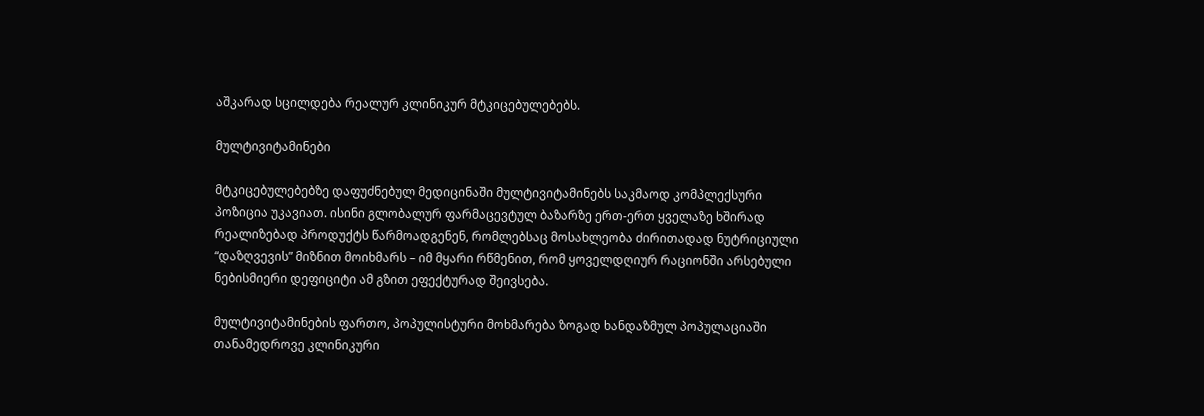აშკარად სცილდება რეალურ კლინიკურ მტკიცებულებებს.

მულტივიტამინები

მტკიცებულებებზე დაფუძნებულ მედიცინაში მულტივიტამინებს საკმაოდ კომპლექსური პოზიცია უკავიათ. ისინი გლობალურ ფარმაცევტულ ბაზარზე ერთ-ერთ ყველაზე ხშირად რეალიზებად პროდუქტს წარმოადგენენ, რომლებსაც მოსახლეობა ძირითადად ნუტრიციული “დაზღვევის” მიზნით მოიხმარს – იმ მყარი რწმენით, რომ ყოველდღიურ რაციონში არსებული ნებისმიერი დეფიციტი ამ გზით ეფექტურად შეივსება.

მულტივიტამინების ფართო, პოპულისტური მოხმარება ზოგად ხანდაზმულ პოპულაციაში თანამედროვე კლინიკური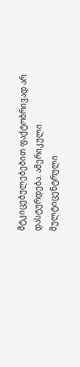მტკიცებულებებით ფაქტობრივად არ დასტურდება. ამერიკული მულტიცენტრული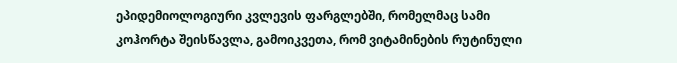ეპიდემიოლოგიური კვლევის ფარგლებში, რომელმაც სამი კოჰორტა შეისწავლა, გამოიკვეთა, რომ ვიტამინების რუტინული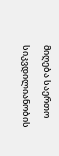მიღება საერთო სიკვდილიანობის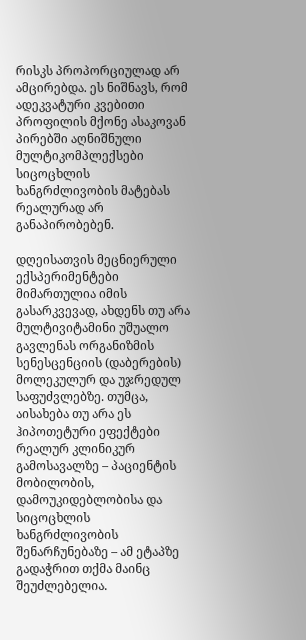რისკს პროპორციულად არ ამცირებდა. ეს ნიშნავს, რომ ადეკვატური კვებითი პროფილის მქონე ასაკოვან პირებში აღნიშნული მულტიკომპლექსები სიცოცხლის ხანგრძლივობის მატებას რეალურად არ განაპირობებენ.

დღეისათვის მეცნიერული ექსპერიმენტები მიმართულია იმის გასარკვევად, ახდენს თუ არა მულტივიტამინი უშუალო გავლენას ორგანიზმის სენესცენციის (დაბერების) მოლეკულურ და უჯრედულ საფუძვლებზე. თუმცა, აისახება თუ არა ეს ჰიპოთეტური ეფექტები რეალურ კლინიკურ გამოსავალზე – პაციენტის მობილობის, დამოუკიდებლობისა და სიცოცხლის ხანგრძლივობის შენარჩუნებაზე – ამ ეტაპზე გადაჭრით თქმა მაინც შეუძლებელია.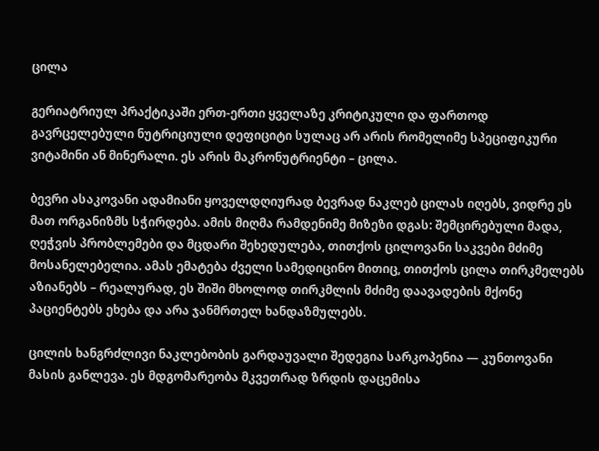ცილა

გერიატრიულ პრაქტიკაში ერთ-ერთი ყველაზე კრიტიკული და ფართოდ გავრცელებული ნუტრიციული დეფიციტი სულაც არ არის რომელიმე სპეციფიკური ვიტამინი ან მინერალი. ეს არის მაკრონუტრიენტი – ცილა.

ბევრი ასაკოვანი ადამიანი ყოველდღიურად ბევრად ნაკლებ ცილას იღებს, ვიდრე ეს მათ ორგანიზმს სჭირდება. ამის მიღმა რამდენიმე მიზეზი დგას: შემცირებული მადა, ღეჭვის პრობლემები და მცდარი შეხედულება, თითქოს ცილოვანი საკვები მძიმე მოსანელებელია. ამას ემატება ძველი სამედიცინო მითიც, თითქოს ცილა თირკმელებს აზიანებს – რეალურად, ეს შიში მხოლოდ თირკმლის მძიმე დაავადების მქონე პაციენტებს ეხება და არა ჯანმრთელ ხანდაზმულებს.

ცილის ხანგრძლივი ნაკლებობის გარდაუვალი შედეგია სარკოპენია — კუნთოვანი მასის განლევა. ეს მდგომარეობა მკვეთრად ზრდის დაცემისა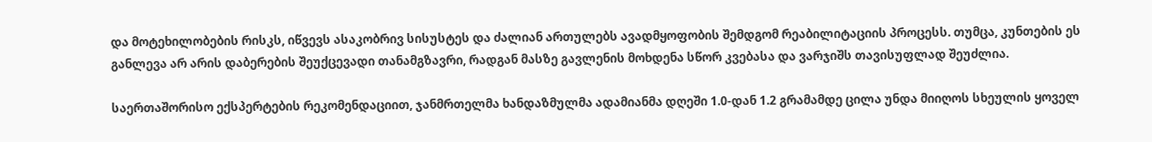და მოტეხილობების რისკს, იწვევს ასაკობრივ სისუსტეს და ძალიან ართულებს ავადმყოფობის შემდგომ რეაბილიტაციის პროცესს. თუმცა, კუნთების ეს განლევა არ არის დაბერების შეუქცევადი თანამგზავრი, რადგან მასზე გავლენის მოხდენა სწორ კვებასა და ვარჯიშს თავისუფლად შეუძლია.

საერთაშორისო ექსპერტების რეკომენდაციით, ჯანმრთელმა ხანდაზმულმა ადამიანმა დღეში 1.0-დან 1.2 გრამამდე ცილა უნდა მიიღოს სხეულის ყოველ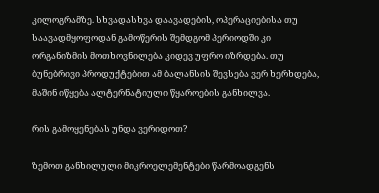კილოგრამზე. სხვადასხვა დაავადების, ოპერაციებისა თუ საავადმყოფოდან გამოწერის შემდგომ პერიოდში კი ორგანიზმის მოთხოვნილება კიდევ უფრო იზრდება. თუ ბუნებრივი პროდუქტებით ამ ბალანსის შევსება ვერ ხერხდება, მაშინ იწყება ალტერნატიული წყაროების განხილვა.

რის გამოყენებას უნდა ვერიდოთ?

ზემოთ განხილული მიკროელემენტები წარმოადგენს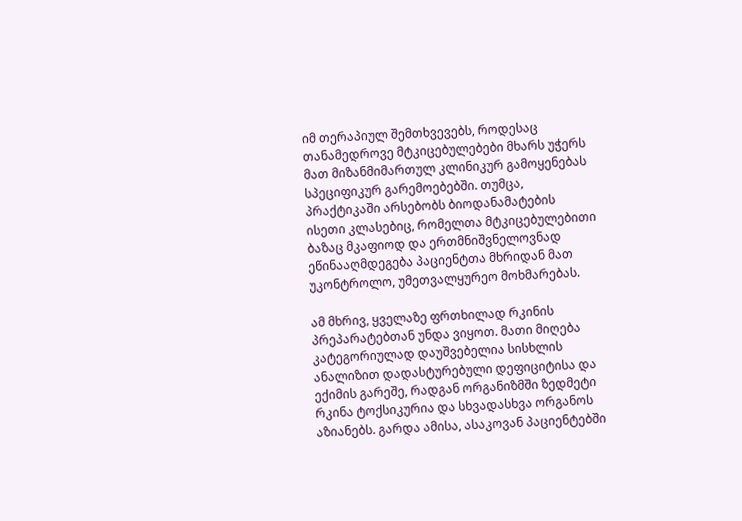იმ თერაპიულ შემთხვევებს, როდესაც თანამედროვე მტკიცებულებები მხარს უჭერს მათ მიზანმიმართულ კლინიკურ გამოყენებას სპეციფიკურ გარემოებებში. თუმცა, პრაქტიკაში არსებობს ბიოდანამატების ისეთი კლასებიც, რომელთა მტკიცებულებითი ბაზაც მკაფიოდ და ერთმნიშვნელოვნად ეწინააღმდეგება პაციენტთა მხრიდან მათ უკონტროლო, უმეთვალყურეო მოხმარებას.

ამ მხრივ, ყველაზე ფრთხილად რკინის პრეპარატებთან უნდა ვიყოთ. მათი მიღება კატეგორიულად დაუშვებელია სისხლის ანალიზით დადასტურებული დეფიციტისა და ექიმის გარეშე, რადგან ორგანიზმში ზედმეტი რკინა ტოქსიკურია და სხვადასხვა ორგანოს აზიანებს. გარდა ამისა, ასაკოვან პაციენტებში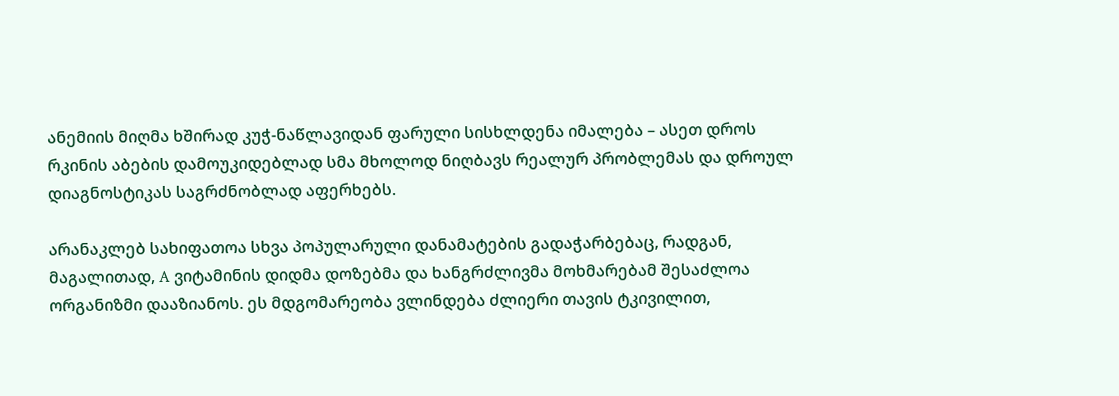ანემიის მიღმა ხშირად კუჭ-ნაწლავიდან ფარული სისხლდენა იმალება – ასეთ დროს რკინის აბების დამოუკიდებლად სმა მხოლოდ ნიღბავს რეალურ პრობლემას და დროულ დიაგნოსტიკას საგრძნობლად აფერხებს.

არანაკლებ სახიფათოა სხვა პოპულარული დანამატების გადაჭარბებაც, რადგან, მაგალითად, A ვიტამინის დიდმა დოზებმა და ხანგრძლივმა მოხმარებამ შესაძლოა ორგანიზმი დააზიანოს. ეს მდგომარეობა ვლინდება ძლიერი თავის ტკივილით,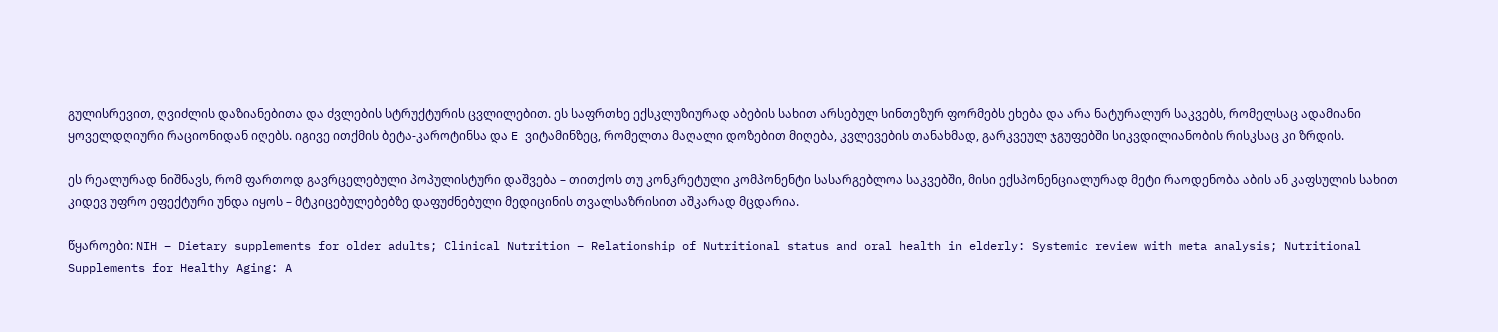გულისრევით, ღვიძლის დაზიანებითა და ძვლების სტრუქტურის ცვლილებით. ეს საფრთხე ექსკლუზიურად აბების სახით არსებულ სინთეზურ ფორმებს ეხება და არა ნატურალურ საკვებს, რომელსაც ადამიანი ყოველდღიური რაციონიდან იღებს. იგივე ითქმის ბეტა-კაროტინსა და E ვიტამინზეც, რომელთა მაღალი დოზებით მიღება, კვლევების თანახმად, გარკვეულ ჯგუფებში სიკვდილიანობის რისკსაც კი ზრდის.

ეს რეალურად ნიშნავს, რომ ფართოდ გავრცელებული პოპულისტური დაშვება – თითქოს თუ კონკრეტული კომპონენტი სასარგებლოა საკვებში, მისი ექსპონენციალურად მეტი რაოდენობა აბის ან კაფსულის სახით კიდევ უფრო ეფექტური უნდა იყოს – მტკიცებულებებზე დაფუძნებული მედიცინის თვალსაზრისით აშკარად მცდარია.

წყაროები: NIH – Dietary supplements for older adults; Clinical Nutrition – Relationship of Nutritional status and oral health in elderly: Systemic review with meta analysis; Nutritional Supplements for Healthy Aging: A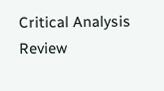Critical Analysis Review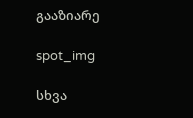გააზიარე

spot_img

სხვა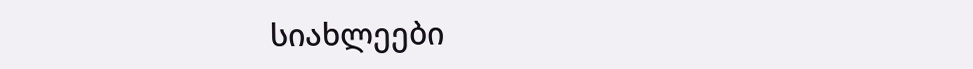სიახლეები